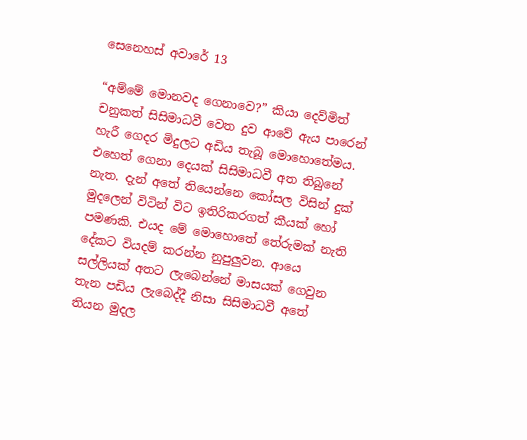සෙනෙහස් අවාරේ 13

“අම්මේ මොනවද ගෙනාවෙ?” කියා දෙව්මිත් චනුකත් සිසිමාධවී වෙත දුව ආවේ ඇය පාරෙන් හැරී ගෙදර මිදුලට අඩිය තැබූ මොහොතේමය. එහෙත් ගෙනා දෙයක් සිසිමාධවී අත තිබුනේ නැත. දැන් අතේ තියෙන්නෙ කෝසල විසින් දුක් මුදලෙන් විටින් විට ඉතිරිකරගත් කීයක් හෝ පමණකි. එයද මේ මොහොතේ තේරුමක් නැති දේකට වියදම් කරන්න නුපුලුවන. ආයෙ සල්ලියක් අතට ලැබෙන්නේ මාසයක් ගෙවුන තැන පඩිය ලැබෙද්දී නිසා සිසිමාධවී අතේ තියන මුදල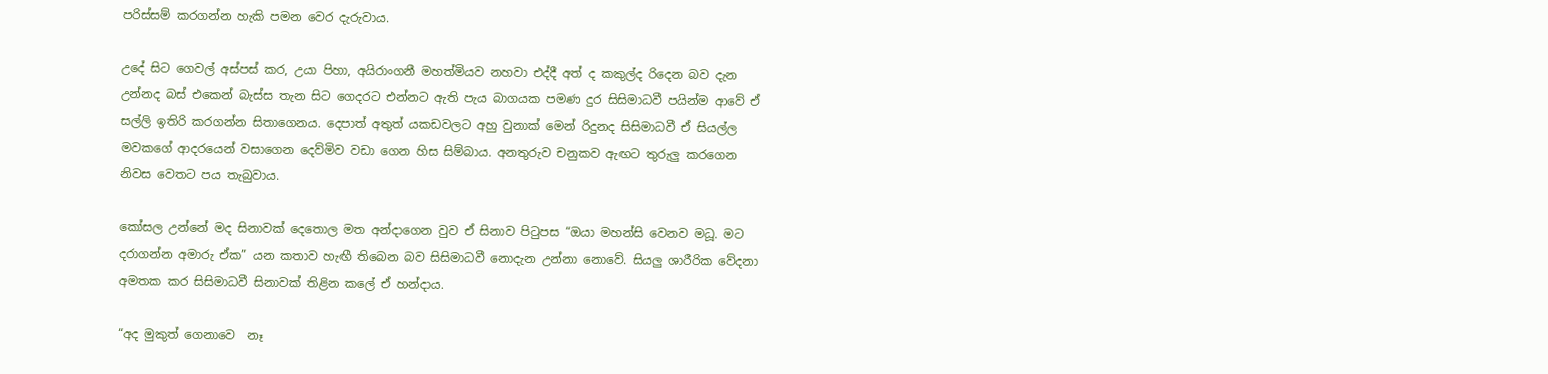පරිස්සම් කරගන්න හැකි පමන වෙර දැරුවාය.

උදේ සිට ගෙවල් අස්පස් කර, උයා පිහා, අයිරාංගනී මහත්මියව නහවා එද්දී අත් ද කකුල්ද රිදෙන බව දැන උන්නද බස් එකෙන් බැස්ස තැන සිට ගෙදරට එන්නට ඇති පැය බාගයක පමණ දුර සිසිමාධවී පයින්ම ආවේ ඒ සල්ලි ඉතිරි කරගන්න සිතාගෙනය. දෙපාත් අතුත් යකඩවලට අහු වුනාක් මෙන් රිදුනද සිසිමාධවී ඒ සියල්ල මවකගේ ආදරයෙන් වසාගෙන දෙව්මිව වඩා ගෙන හිස සිම්බාය. අනතුරුව චනුකව ඇඟට තුරුලු කරගෙන නිවස වෙතට පය තැබුවාය.

කෝසල උන්නේ මද සිනාවක් දෙතොල මත අන්දාගෙන වුව ඒ සිනාව පිටුපස “ඔයා මහන්සි වෙනව මධූ. මට දරාගන්න අමාරු ඒක” යන කතාව හැඟී තිබෙන බව සිසිමාධවී නොදැන උන්නා නොවේ. සියලු ශාරීරික වේදනා අමතක කර සිසිමාධවී සිනාවක් තිළින කලේ ඒ හන්දාය.

“අද මුකුත් ගෙනාවෙ  නෑ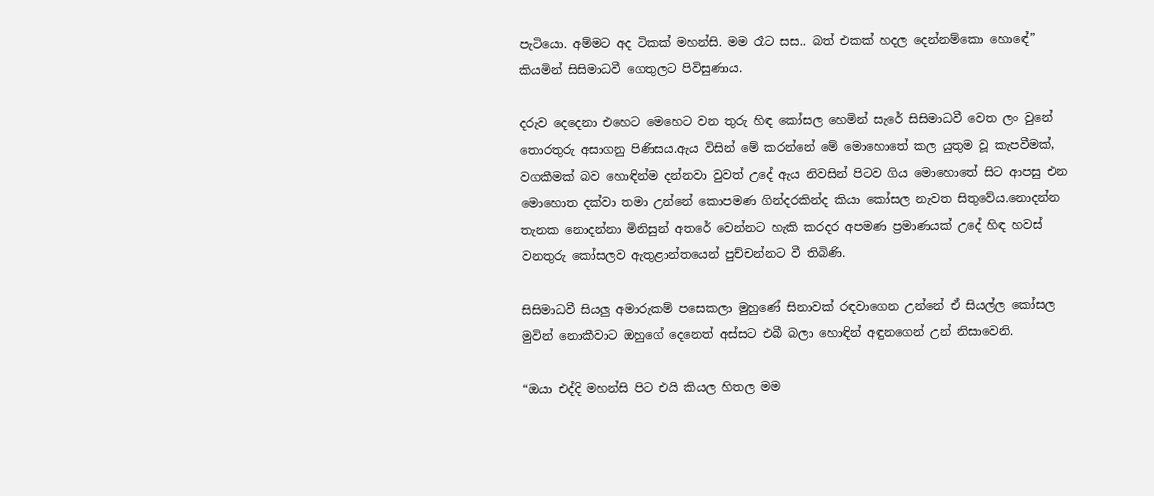පැටියො. අම්මට අද ටිකක් මහන්සි. මම රෑට සස.. බත් එකක් හදල දෙන්නම්කො හොඳේ”  කියමින් සිසිමාධවී ගෙතුලට පිවිසුණාය.

දරුව දෙදෙනා එහෙට මෙහෙට වන තුරු හිඳ කෝසල හෙමින් සැරේ සිසිමාධවී වෙත ලං වුනේ තොරතුරු අසාගනු පිණිසය.ඇය විසින් මේ කරන්නේ මේ මොහොතේ කල යුතුම වූ කැපවීමක්, වගකීමක් බව හොඳින්ම දන්නවා වුවත් උදේ ඇය නිවසින් පිටව ගිය මොහොතේ සිට ආපසු එන මොහොත දක්වා තමා උන්නේ කොපමණ ගින්දරකින්ද කියා කෝසල නැවත සිතුවේය.නොදන්න තැනක නොදන්නා මිනිසුන් අතරේ වෙන්නට හැකි කරදර අපමණ ප්‍රමාණයක් උදේ හිඳ හවස් වනතුරු කෝසලව ඇතුළාන්තයෙන් පුච්චන්නට වී තිබිණි.

සිසිමාධවී සියලු අමාරුකම් පසෙකලා මුහුණේ සිනාවක් රඳවාගෙන උන්නේ ඒ සියල්ල කෝසල මුවින් නොකීවාට ඔහුගේ දෙනෙත් අස්සට එබී බලා හොඳින් අඳුනගෙන් උන් නිසාවෙනි.

“ඔයා එද්දි මහන්සි පිට එයි කියල හිතල මම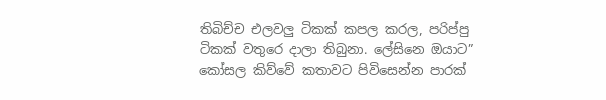තිබිච්ච එලවලු ටිකක් කපල කරල, පරිප්පු ටිකක් වතුරෙ දාලා තිබුනා. ලේසිනෙ ඔයාට”  කෝසල කිව්වේ කතාවට පිවිසෙන්න පාරක්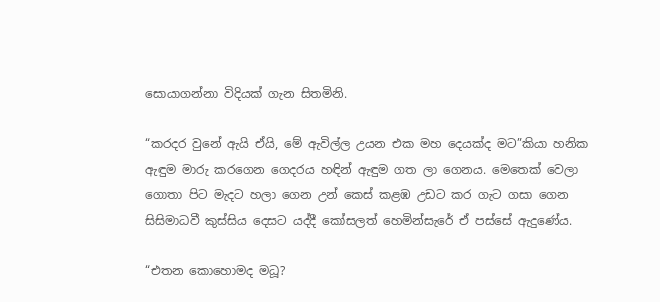සොයාගන්නා විදියක් ගැන සිතමිනි.

“කරදර වුනේ ඇයි ඒයි, මේ ඇවිල්ල උයන එක මහ දෙයක්ද මට”කියා හනික ඇඳුම මාරු කරගෙන ගෙදරය හඳින් ඇඳුම ගත ලා ගෙනය. මෙතෙක් වෙලා ගොතා පිට මැදට හලා ගෙන උන් කෙස් කළඹ උඩට කර ගැට ගසා ගෙන සිසිමාධවී කුස්සිය දෙසට යද්දී කෝසලත් හෙමින්සැරේ ඒ පස්සේ ඇදුණේය.

“එතන කොහොමද මධූ?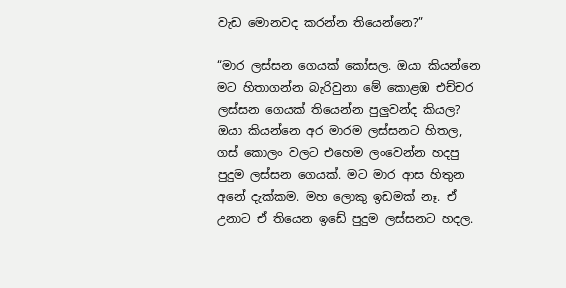වැඩ මොනවද කරන්න තියෙන්නෙ?”

“මාර ලස්සන ගෙයක් කෝසල. ඔයා කියන්නෙ මට හිතාගන්න බැරිවුනා මේ කොළඹ එච්චර ලස්සන ගෙයක් තියෙන්න පුලුවන්ද කියල? ඔයා කියන්නෙ අර මාරම ලස්සනට හිතල, ගස් කොලං වලට එහෙම ලංවෙන්න හදපු පුදුම ලස්සන ගෙයක්. මට මාර ආස හිතුන අනේ දැක්කම. මහ ලොකු ඉඩමක් නෑ. ඒ උනාට ඒ තියෙන ඉඩේ පුදුම ලස්සනට හදල.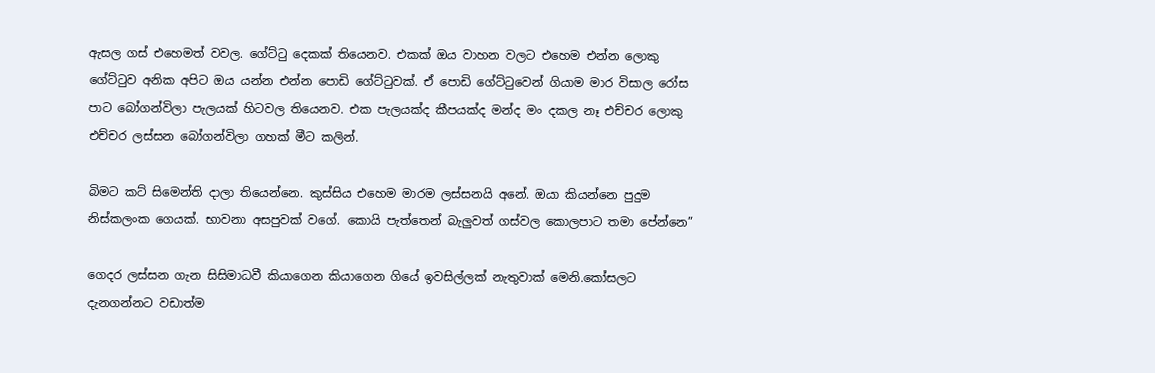ඇසල ගස් එහෙමත් වවල. ගේට්ටු දෙකක් තියෙනව. එකක් ඔය වාහන වලට එහෙම එන්න ලොකු ගේට්ටුව අනික අපිට ඔය යන්න එන්න පොඩි ගේට්ටුවක්. ඒ පොඩි ගේට්ටුවෙන් ගියාම මාර විසාල රෝස පාට බෝගන්විලා පැලයක් හිටවල තියෙනව. එක පැලයක්ද කීපයක්ද මන්ද මං දකල නෑ එච්චර ලොකු එච්චර ලස්සන බෝගන්විලා ගහක් මීට කලින්.

බිමට කට් සිමෙන්ති දාලා තියෙන්නෙ. කුස්සිය එහෙම මාරම ලස්සනයි අනේ. ඔයා කියන්නෙ පුදුම නිස්කලංක ගෙයක්. භාවනා අසපුවක් වගේ. කොයි පැත්තෙන් බැලුවත් ගස්වල කොලපාට තමා පේන්නෙ”

ගෙදර ලස්සන ගැන සිසිමාධවී කියාගෙන කියාගෙන ගියේ ඉවසිල්ලක් නැතුවාක් මෙනි.කෝසලට දැනගන්නට වඩාත්ම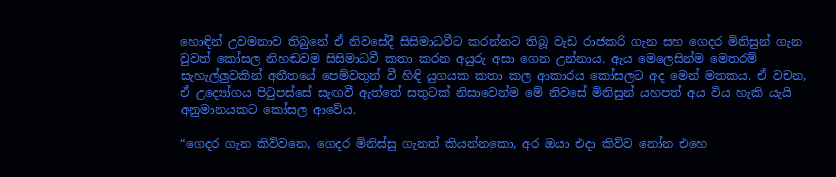හොඳින් උවමනාව තිබුනේ ඒ නිවසේදී සිසිමාධවීට කරන්නට තිබූ වැඩ රාජකරි ගැන සහ ගෙදර මිනිසුන් ගැන වුවත් කෝසල නිහඬවම සිසිමාධවී කතා කරන අයුරු අසා ගෙන උන්නාය. ඇය මෙලෙසින්ම මෙතරම් සැහැල්ලුවකින් අතීතයේ පෙම්වතුන් වී හිඳි යුගයක කතා කල ආකාරය කෝසලට අද මෙන් මතකය. ඒ වචන, ඒ උද්‍යෝගය පිටුපස්සේ සැඟවී ඇත්තේ සතුටක් නිසාවෙන්ම මේ නිවසේ මිනිසුන් යහපත් අය විය හැකි යැයි අනුමානයකට කෝසල ආවේය.

“ගෙදර ගැන කිව්වනෙ, ගෙදර මිනිස්සු ගැනත් කියන්නකො, අර ඔයා එදා කිව්ව නෝන එහෙ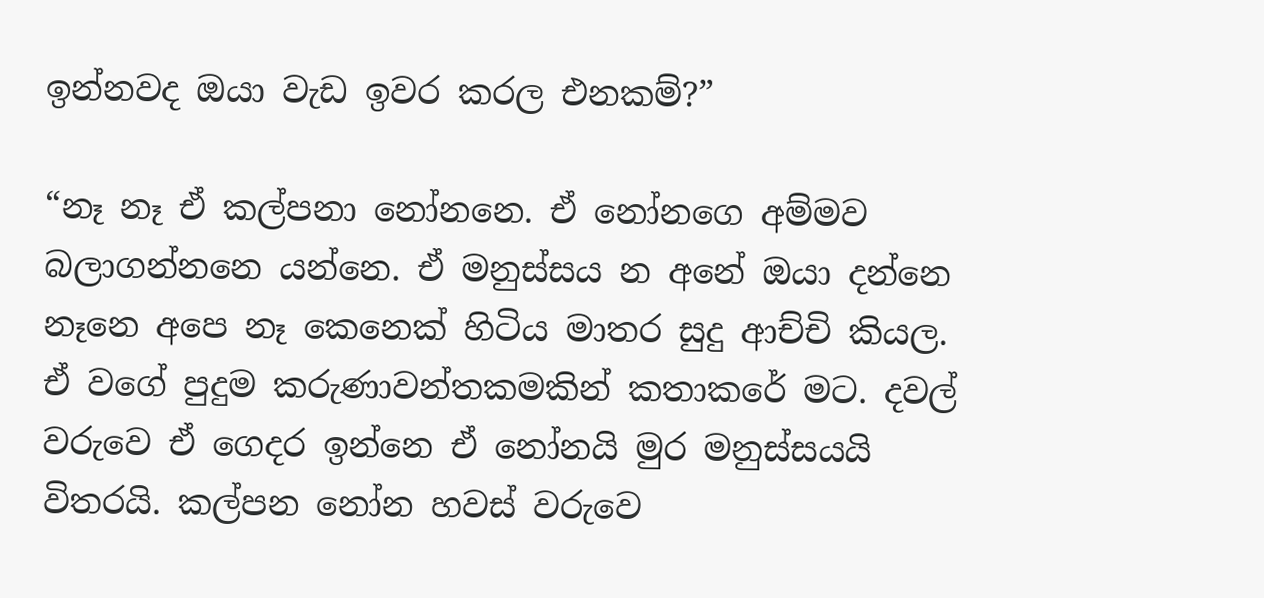ඉන්නවද ඔයා වැඩ ඉවර කරල එනකම්?”

“නෑ නෑ ඒ කල්පනා නෝනනෙ. ඒ නෝනගෙ අම්මව බලාගන්නනෙ යන්නෙ. ඒ මනුස්සය න අනේ ඔයා දන්නෙ නෑනෙ අපෙ නෑ කෙනෙක් හිටිය මාතර සුදු ආච්චි කියල. ඒ වගේ පුදුම කරුණාවන්තකමකින් කතාකරේ මට. දවල් වරුවෙ ඒ ගෙදර ඉන්නෙ ඒ නෝනයි මුර මනුස්සයයි විතරයි. කල්පන නෝන හවස් වරුවෙ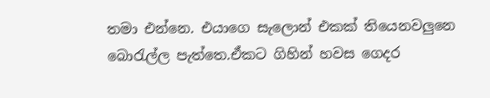තමා එන්නෙ. එයාගෙ සැලොන් එකක් තියෙනවලුනෙ බොරැල්ල පැත්තෙ.ඒකට ගිහින් හවස ගෙදර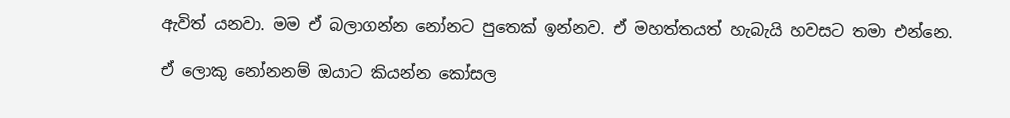ඇවිත් යනවා. මම ඒ බලාගන්න නෝනට පුතෙක් ඉන්නව. ඒ මහත්තයත් හැබැයි හවසට තමා එන්නෙ.

ඒ ලොකු නෝනනම් ඔයාට කියන්න කෝසල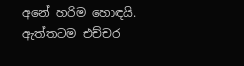අනේ හරිම හොඳයි. ඇත්තටම එච්චර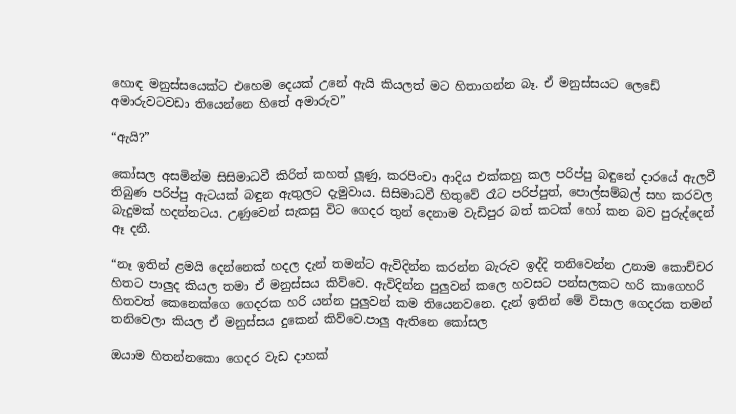හොඳ මනුස්සයෙක්ට එහෙම දෙයක් උනේ ඇයි කියලත් මට හිතාගන්න බෑ. ඒ මනුස්සයට ලෙඩේ අමාරුවටවඩා තියෙන්නෙ හිතේ අමාරුව”

“ඇයි?”

කෝසල අසමින්ම සිසිමාධවී කිරිත් කහත් ලූණු, කරපිංචා ආදිය එක්කහු කල පරිප්පු බඳුනේ දාරයේ ඇලවී තිබුණ පරිප්පු ඇටයක් බඳුන ඇතුලට දැමුවාය. සිසිමාධවී හිතුවේ රෑට පරිප්පුත්, පොල්සම්බල් සහ කරවල බැදුමක් හදන්නටය. උණුවෙන් සැකසු විට ගෙදර තුන් දෙනාම වැඩිපුර බත් කටක් හෝ කන බව පුරුද්දෙන් ඈ දනී.

“නෑ ඉතින් ළමයි දෙන්නෙක් හදල දැන් තමන්ට ඇවිදින්න ක‍රන්න බැරුව ඉද්දි තනිවෙන්න උනාම කොච්චර හිතට පාලුද කියල තමා ඒ මනුස්සය කිව්වෙ. ඇවිදින්න පුලුවන් කලෙ හවසට පන්සලකට හරි කාගෙහරි හිතවත් කෙනෙක්ගෙ ගෙදරක හරි යන්න පුලුවන් කම තියෙනවනෙ. දැන් ඉතින් මේ විසාල ගෙදරක තමන් තනිවෙලා කියල ඒ මනුස්සය දුකෙන් කිව්වෙ.පාලු ඇතිනෙ කෝසල

ඔයාම හිතන්නකො ගෙදර වැඩ දාහක්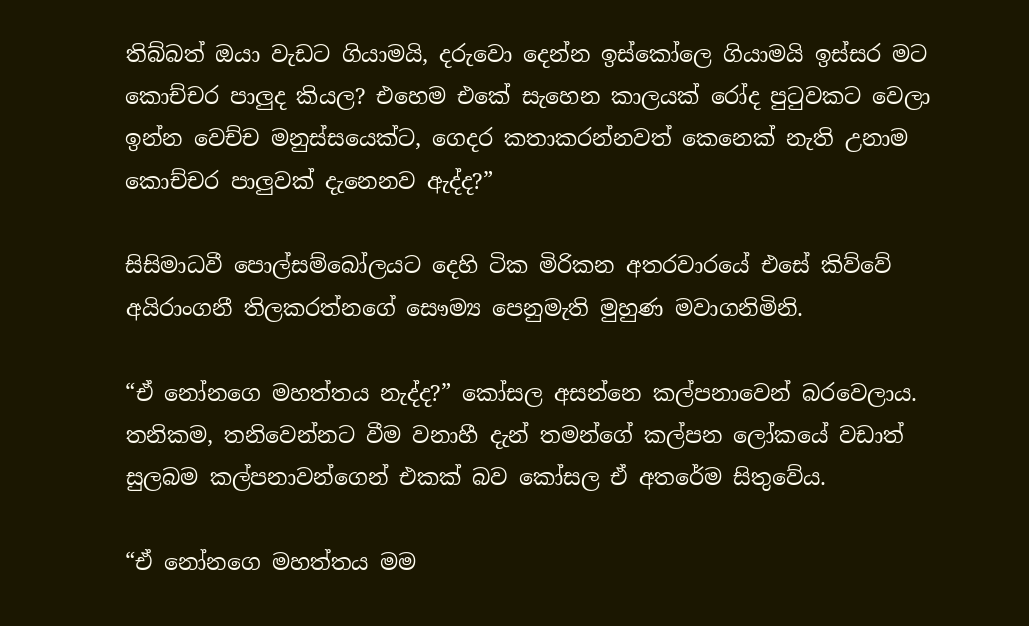තිබ්බත් ඔයා වැඩට ගියාමයි, දරුවො දෙන්න ඉස්කෝලෙ ගියාමයි ඉස්සර මට කොච්චර පාලුද කියල? එහෙම එකේ සැහෙන කාලයක් රෝද පුටුවකට වෙලා ඉන්න වෙච්ච මනුස්සයෙක්ට, ගෙදර කතාකරන්නවත් කෙනෙක් නැති උනාම කොච්චර පාලුවක් දැනෙනව ඇද්ද?”

සිසිමාධවී පොල්සම්බෝලයට දෙහි ටික මිරිකන අතරවාරයේ එසේ කිව්වේ අයිරාංගනී තිලකරත්නගේ සෞම්‍ය පෙනුමැති මුහුණ මවාගනිමිනි.

“ඒ නෝනගෙ මහත්තය නැද්ද?” කෝසල අසන්නෙ කල්පනාවෙන් බරවෙලාය. තනිකම, තනිවෙන්නට වීම වනාහී දැන් තමන්ගේ කල්පන ලෝකයේ වඩාත් සුලබම කල්පනාවන්ගෙන් එකක් බව කෝසල ඒ අතරේම සිතුවේය.

“ඒ නෝනගෙ මහත්තය මම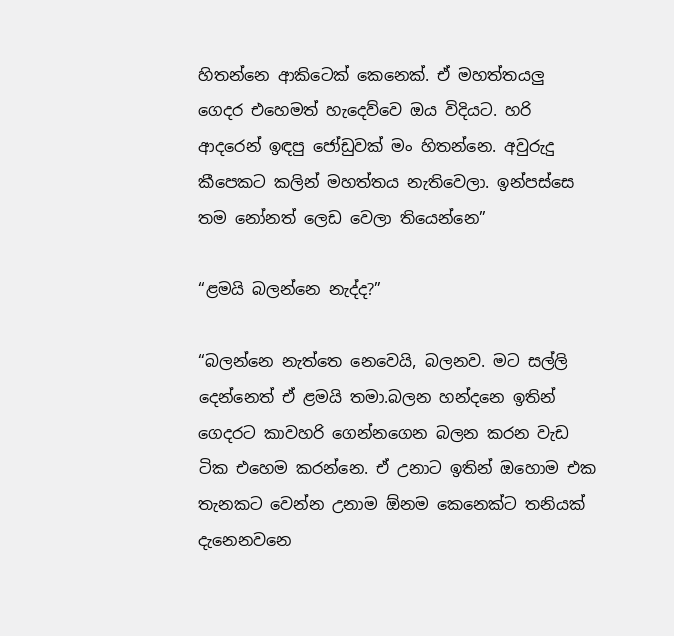හිතන්නෙ ආකිටෙක් කෙනෙක්. ඒ මහත්තයලු ගෙදර එහෙමත් හැදෙව්වෙ ඔය විදියට. හරි ආදරෙන් ඉඳපු ජෝඩුවක් මං හිතන්නෙ. අවුරුදු කීපෙකට කලින් මහත්තය නැතිවෙලා. ඉන්පස්සෙ තම නෝනත් ලෙඩ වෙලා තියෙන්නෙ”

“ළමයි බලන්නෙ නැද්ද?”

“බලන්නෙ නැත්තෙ නෙවෙයි, බලනව. මට සල්ලි දෙන්නෙත් ඒ ළමයි තමා.බලන හන්දනෙ ඉතින් ගෙදරට කාවහරි ගෙන්නගෙන බලන කරන වැඩ ටික එහෙම කරන්නෙ. ඒ උනාට ඉතින් ඔහොම එක තැනකට වෙන්න උනාම ඕනම කෙනෙක්ට තනියක් දැනෙනවනෙ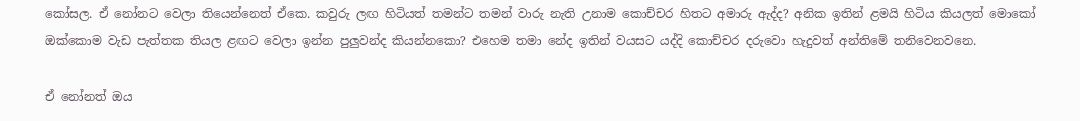කෝසල. ඒ නෝනට වෙලා තියෙන්නෙත් ඒකෙ. කවුරු ලඟ හිටියත් තමන්ට තමන් වාරු නැති උනාම කොච්චර හිතට අමාරු ඇද්ද? අනික ඉතින් ළමයි හිටිය කියලත් මොකෝ ඔක්කොම වැඩ පැත්තක තියල ළඟට වෙලා ඉන්න පුලුවන්ද කියන්නකො? එහෙම තමා නේද ඉතින් වයසට යද්දි කොච්චර දරුවො හැදුවත් අන්තිමේ තනිවෙනවනෙ.

ඒ නෝනත් ඔය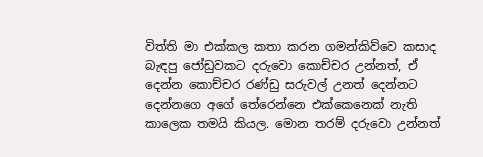විත්ති මා එක්කල කතා කරන ගමන්කිව්වෙ කසාද බැඳපු ජෝඩුවකට දරුවො කොච්චර උන්නත්, ඒ දෙන්න කොච්චර රණ්ඩු සරුවල් උනත් දෙන්නට දෙන්නගෙ අගේ තේරෙන්නෙ එක්කෙනෙක් නැති කාලෙක තමයි කියල. මොන තරම් දරුවො උන්නත්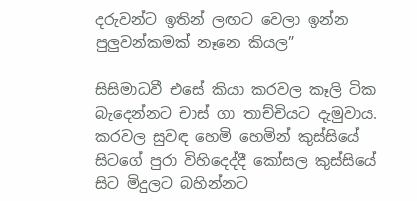දරුවන්ට ඉතින් ලඟට වෙලා ඉන්න පුලුවන්කමක් නෑනෙ කියල”

සිසිමාධවී එසේ කියා කරවල කෑලි ටික බැදෙන්නට චාස් ගා තාච්චියට දැමුවාය. කරවල සුවඳ හෙමි හෙමින් කුස්සියේ සිටගේ පුරා විහිදෙද්දී කෝසල කුස්සියේ සිට මිදුලට බහින්නට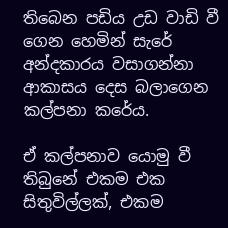තිබෙන පඩිය උඩ වාඩි වී ගෙන හෙමින් සැරේ අන්දකාරය වසාගන්නා ආකාසය දෙස බලාගෙන කල්පනා කරේය.

ඒ කල්පනාව යොමු වී තිබුනේ එකම එක සිතුවිල්ලක්, එකම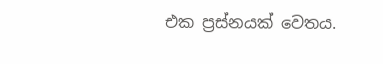එක ප්‍රස්නයක් වෙතය.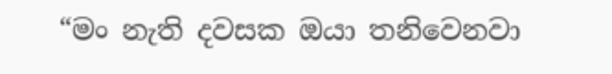“මං නැති දවසක ඔයා තනිවෙනවා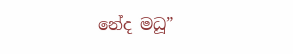නේද මධූ”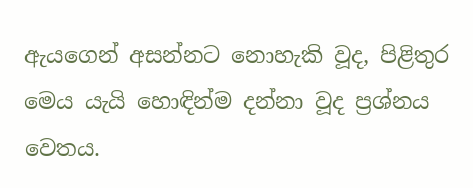ඇයගෙන් අසන්නට නොහැකි වූද, පිළිතුර මෙය යැයි හොඳින්ම දන්නා වූද ප්‍රශ්නය වෙතය.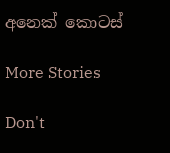අනෙක් කොටස්

More Stories

Don't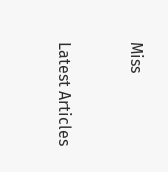Miss


Latest Articles